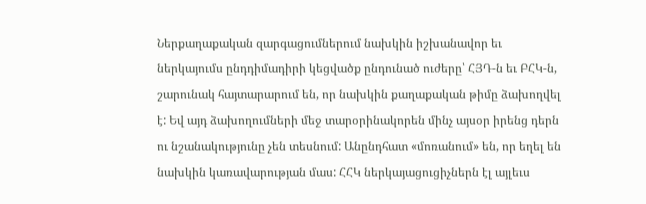Ներքաղաքական զարգացումներում նախկին իշխանավոր եւ ներկայումս ընդդիմադիրի կեցվածք ընդունած ուժերը՝ ՀՅԴ-ն եւ ԲՀԿ-ն, շարունակ հայտարարում են, որ նախկին քաղաքական թիմը ձախողվել է: Եվ այդ ձախողումների մեջ տարօրինակորեն մինչ այսօր իրենց դերն ու նշանակությունը չեն տեսնում: Անընդհատ «մոռանում» են, որ եղել են նախկին կառավարության մաս: ՀՀԿ ներկայացուցիչներն էլ այլեւս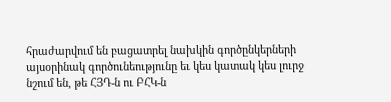հրաժարվում են բացատրել նախկին գործընկերների այսօրինակ գործունեությունը եւ կես կատակ կես լուրջ նշում են, թե ՀՅԴ-ն ու ԲՀԿ-ն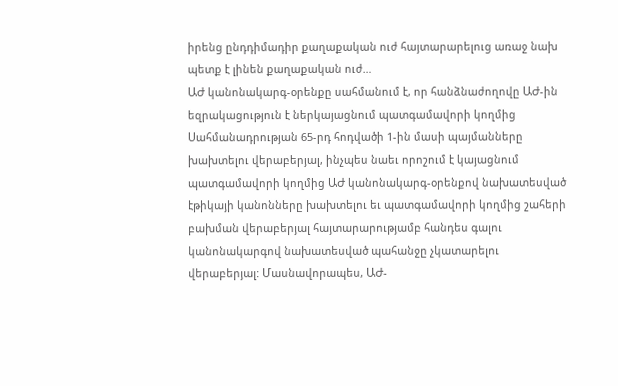իրենց ընդդիմադիր քաղաքական ուժ հայտարարելուց առաջ նախ պետք է լինեն քաղաքական ուժ…
ԱԺ կանոնակարգ-օրենքը սահմանում է, որ հանձնաժողովը ԱԺ-ին եզրակացություն է ներկայացնում պատգամավորի կողմից Սահմանադրության 65-րդ հոդվածի 1-ին մասի պայմանները խախտելու վերաբերյալ, ինչպես նաեւ որոշում է կայացնում պատգամավորի կողմից ԱԺ կանոնակարգ-օրենքով նախատեսված էթիկայի կանոնները խախտելու եւ պատգամավորի կողմից շահերի բախման վերաբերյալ հայտարարությամբ հանդես գալու կանոնակարգով նախատեսված պահանջը չկատարելու վերաբերյալ: Մասնավորապես, ԱԺ-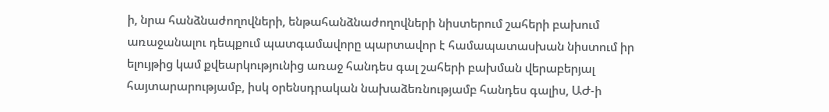ի, նրա հանձնաժողովների, ենթահանձնաժողովների նիստերում շահերի բախում առաջանալու դեպքում պատգամավորը պարտավոր է համապատասխան նիստում իր ելույթից կամ քվեարկությունից առաջ հանդես գալ շահերի բախման վերաբերյալ հայտարարությամբ, իսկ օրենսդրական նախաձեռնությամբ հանդես գալիս, ԱԺ-ի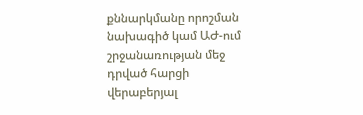քննարկմանը որոշման նախագիծ կամ ԱԺ-ում շրջանառության մեջ դրված հարցի վերաբերյալ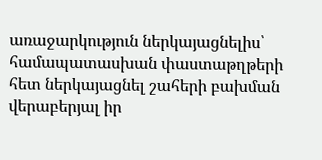առաջարկություն ներկայացնելիս՝ համապատասխան փաստաթղթերի հետ ներկայացնել շահերի բախման վերաբերյալ իր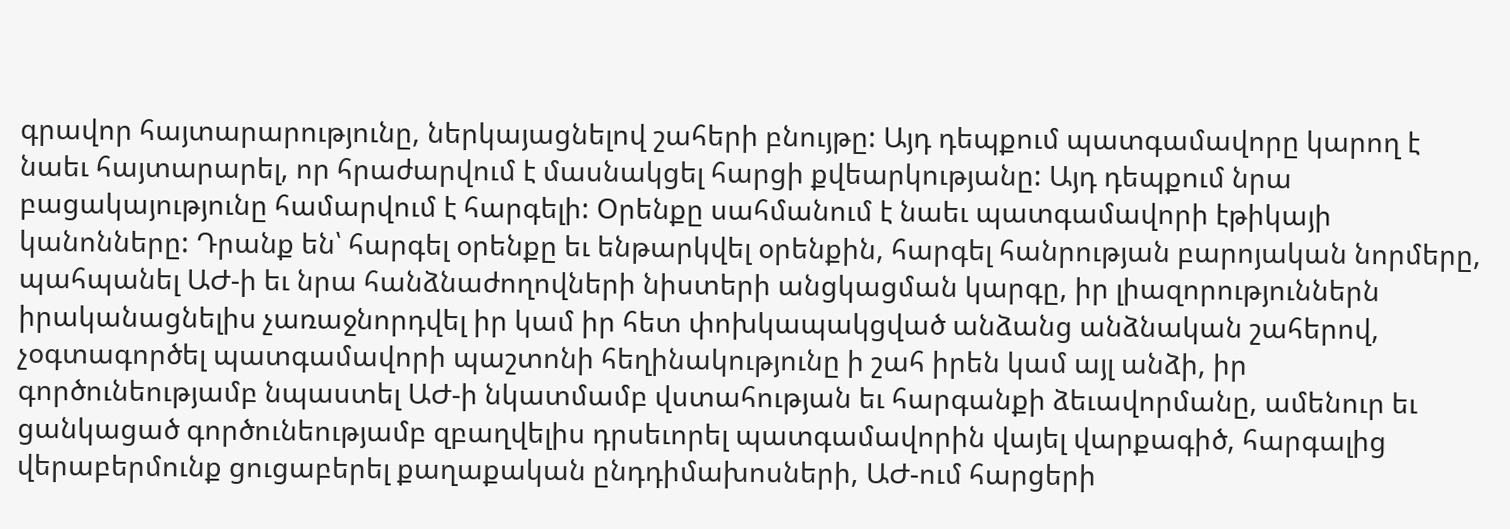գրավոր հայտարարությունը, ներկայացնելով շահերի բնույթը: Այդ դեպքում պատգամավորը կարող է նաեւ հայտարարել, որ հրաժարվում է մասնակցել հարցի քվեարկությանը: Այդ դեպքում նրա բացակայությունը համարվում է հարգելի: Օրենքը սահմանում է նաեւ պատգամավորի էթիկայի կանոնները: Դրանք են՝ հարգել օրենքը եւ ենթարկվել օրենքին, հարգել հանրության բարոյական նորմերը, պահպանել ԱԺ-ի եւ նրա հանձնաժողովների նիստերի անցկացման կարգը, իր լիազորություններն իրականացնելիս չառաջնորդվել իր կամ իր հետ փոխկապակցված անձանց անձնական շահերով, չօգտագործել պատգամավորի պաշտոնի հեղինակությունը ի շահ իրեն կամ այլ անձի, իր գործունեությամբ նպաստել ԱԺ-ի նկատմամբ վստահության եւ հարգանքի ձեւավորմանը, ամենուր եւ ցանկացած գործունեությամբ զբաղվելիս դրսեւորել պատգամավորին վայել վարքագիծ, հարգալից վերաբերմունք ցուցաբերել քաղաքական ընդդիմախոսների, ԱԺ-ում հարցերի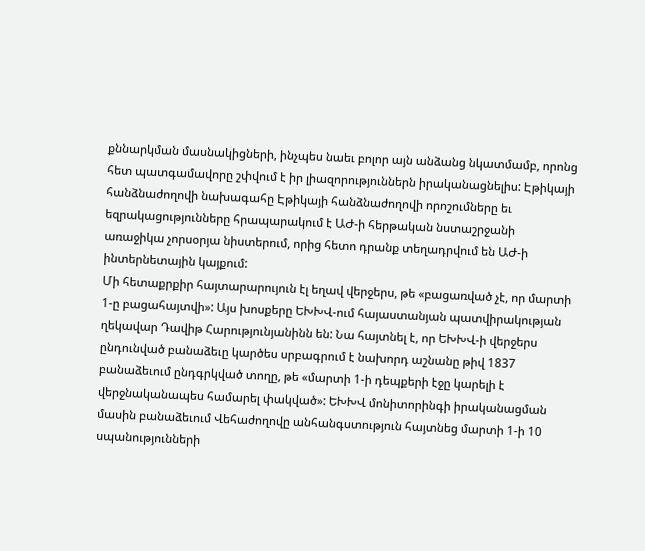քննարկման մասնակիցների, ինչպես նաեւ բոլոր այն անձանց նկատմամբ, որոնց հետ պատգամավորը շփվում է իր լիազորություններն իրականացնելիս: Էթիկայի հանձնաժողովի նախագահը Էթիկայի հանձնաժողովի որոշումները եւ եզրակացությունները հրապարակում է ԱԺ-ի հերթական նստաշրջանի առաջիկա չորսօրյա նիստերում, որից հետո դրանք տեղադրվում են ԱԺ-ի ինտերնետային կայքում:
Մի հետաքրքիր հայտարարույուն էլ եղավ վերջերս, թե «բացառված չէ, որ մարտի 1-ը բացահայտվի»: Այս խոսքերը ԵԽԽՎ-ում հայաստանյան պատվիրակության ղեկավար Դավիթ Հարությունյանինն են: Նա հայտնել է, որ ԵԽԽՎ-ի վերջերս ընդունված բանաձեւը կարծես սրբագրում է նախորդ աշնանը թիվ 1837 բանաձեւում ընդգրկված տողը, թե «մարտի 1-ի դեպքերի էջը կարելի է վերջնականապես համարել փակված»: ԵԽԽՎ մոնիտորինգի իրականացման մասին բանաձեւում Վեհաժողովը անհանգստություն հայտնեց մարտի 1-ի 10 սպանությունների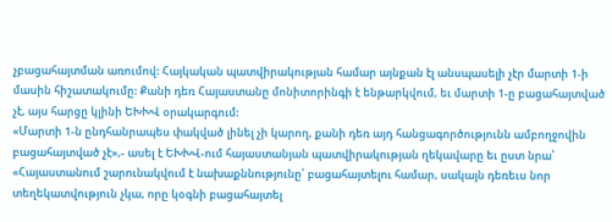չբացահայտման առումով: Հայկական պատվիրակության համար այնքան էլ անսպասելի չէր մարտի 1-ի մասին հիշատակումը: Քանի դեռ Հայաստանը մոնիտորինգի է ենթարկվում, եւ մարտի 1-ը բացահայտված չէ, այս հարցը կլինի ԵԽԽՎ օրակարգում:
«Մարտի 1-ն ընդհանրապես փակված լինել չի կարող, քանի դեռ այդ հանցագործությունն ամբողջովին բացահայտված չէ»,- ասել է ԵԽԽՎ-ում հայաստանյան պատվիրակության ղեկավարը եւ ըստ նրա՝ «Հայաստանում շարունակվում է նախաքննությունը՝ բացահայտելու համար, սակայն դեռեւս նոր տեղեկատվություն չկա, որը կօգնի բացահայտել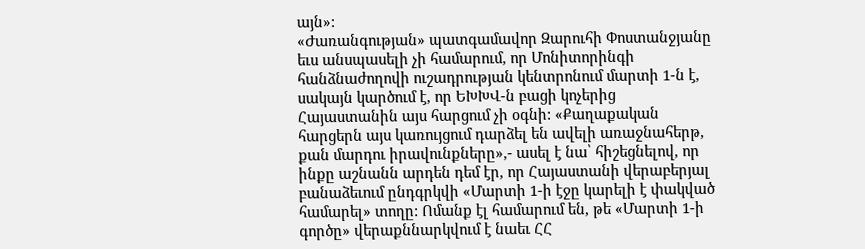այն»:
«Ժառանգության» պատգամավոր Զարուհի Փոստանջյանը եւս անսպասելի չի համարում, որ Մոնիտորինգի հանձնաժողովի ուշադրության կենտրոնում մարտի 1-ն է, սակայն կարծում է, որ ԵԽԽՎ-ն բացի կոչերից Հայաստանին այս հարցում չի օգնի: «Քաղաքական հարցերն այս կառույցում դարձել են ավելի առաջնահերթ, քան մարդու իրավունքները»,- ասել է նա՝ հիշեցնելով, որ ինքը աշնանն արդեն դեմ էր, որ Հայաստանի վերաբերյալ բանաձեւում ընդգրկվի «Մարտի 1-ի էջը կարելի է փակված համարել» տողը: Ոմանք էլ համարում են, թե «Մարտի 1-ի գործը» վերաքննարկվում է նաեւ ՀՀ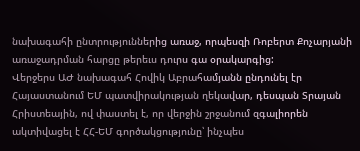նախագահի ընտրություններից առաջ, որպեսզի Ռոբերտ Քոչարյանի առաջադրման հարցը թերեւս դուրս գա օրակարգից:
Վերջերս ԱԺ նախագահ Հովիկ Աբրահամյանն ընդունել էր Հայաստանում ԵՄ պատվիրակության ղեկավար, դեսպան Տրայան Հրիստեային, ով փաստել է, որ վերջին շրջանում զգալիորեն ակտիվացել է ՀՀ-ԵՄ գործակցությունը՝ ինչպես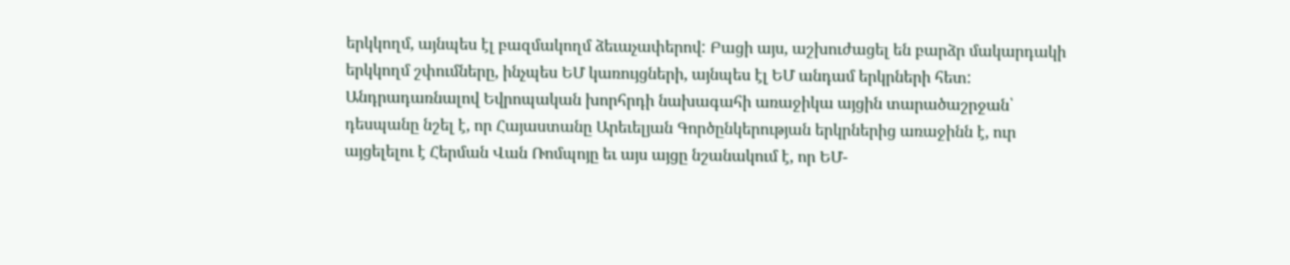երկկողմ, այնպես էլ բազմակողմ ձեւաչափերով: Բացի այս, աշխուժացել են բարձր մակարդակի երկկողմ շփումները, ինչպես ԵՄ կառույցների, այնպես էլ ԵՄ անդամ երկրների հետ: Անդրադառնալով Եվրոպական խորհրդի նախագահի առաջիկա այցին տարածաշրջան՝ դեսպանը նշել է, որ Հայաստանը Արեւելյան Գործընկերության երկրներից առաջինն է, ուր այցելելու է Հերման Վան Ռոմպոյը եւ այս այցը նշանակում է, որ ԵՄ-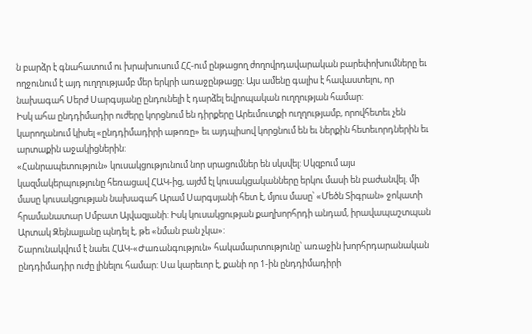ն բարձր է գնահատում ու խրախուսում ՀՀ-ում ընթացող ժողովրդավարական բարեփոխումները եւ ողջունում է այդ ուղղությամբ մեր երկրի առաջընթացը: Այս ամենը գալիս է հավաստելու, որ նախագահ Սերժ Սարգսյանը ընդունելի է դարձել եվրոպական ուղղության համար:
Իսկ ահա ընդդիմադիր ուժերը կորցնում են դիրքերը Արեւմուտքի ուղղությամբ, որովհետեւ չեն կարողանում կիսել «ընդդիմադիրի աթոռը» եւ այդպիսով կորցնում են եւ ներքին հետեւորդներին եւ արտաքին աջակիցներին:
«Հանրապետություն» կուսակցությունում նոր սրացումներ են սկսվել: Սկզբում այս կազմակերպությունը հեռացավ ՀԱԿ-ից, այժմ էլ կուսակցականները երկու մասի են բաժանվել. մի մասը կուսակցության նախագահ Արամ Սարգսյանի հետ է, մյուս մասը՝ «Մեծն Տիգրան» ջոկատի հրամանատար Սմբատ Այվազյանի: Իսկ կուսակցության քաղխորհրդի անդամ, իրավապաշտպան Արտակ Զեյնալյանը պնդել է, թե «նման բան չկա»:
Շարունակվում է նաեւ ՀԱԿ-«Ժառանգություն» հակամարտությունը՝ առաջին խորհրդարանական ընդդիմադիր ուժը լինելու համար: Սա կարեւոր է, քանի որ 1-ին ընդդիմադիրի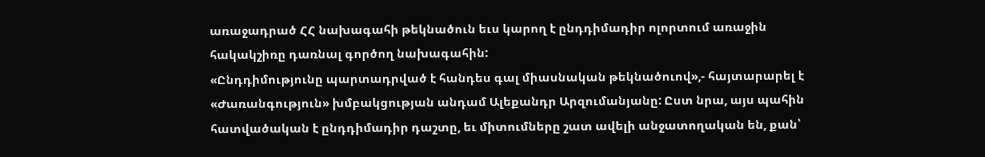առաջադրած ՀՀ նախագահի թեկնածուն եւս կարող է ընդդիմադիր ոլորտում առաջին հակակշիռը դառնալ գործող նախագահին:
«Ընդդիմությունը պարտադրված է հանդես գալ միասնական թեկնածուով»,- հայտարարել է «Ժառանգություն» խմբակցության անդամ Ալեքանդր Արզումանյանը: Ըստ նրա, այս պահին հատվածական է ընդդիմադիր դաշտը, եւ միտումները շատ ավելի անջատողական են, քան՝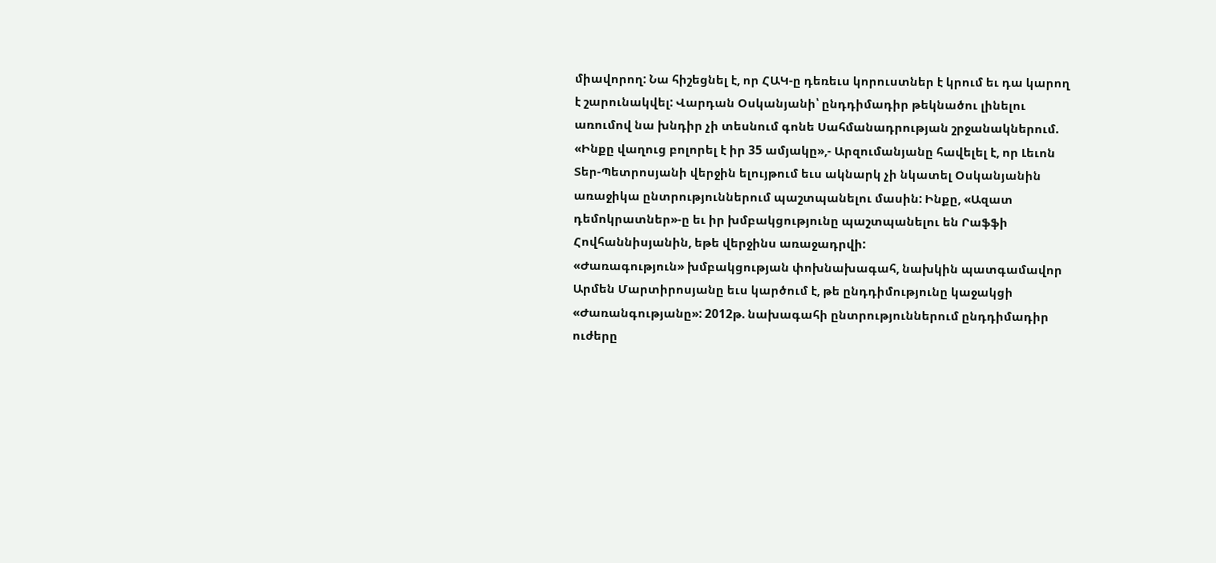միավորող: Նա հիշեցնել է, որ ՀԱԿ-ը դեռեւս կորուստներ է կրում եւ դա կարող է շարունակվել: Վարդան Օսկանյանի՝ ընդդիմադիր թեկնածու լինելու առումով նա խնդիր չի տեսնում գոնե Սահմանադրության շրջանակներում. «Ինքը վաղուց բոլորել է իր 35 ամյակը»,- Արզումանյանը հավելել է, որ Լեւոն Տեր-Պետրոսյանի վերջին ելույթում եւս ակնարկ չի նկատել Օսկանյանին առաջիկա ընտրություններում պաշտպանելու մասին: Ինքը, «Ազատ դեմոկրատներ»-ը եւ իր խմբակցությունը պաշտպանելու են Րաֆֆի Հովհաննիսյանին, եթե վերջինս առաջադրվի:
«Ժառագություն» խմբակցության փոխնախագահ, նախկին պատգամավոր Արմեն Մարտիրոսյանը եւս կարծում է, թե ընդդիմությունը կաջակցի «Ժառանգությանը»: 2012թ. նախագահի ընտրություններում ընդդիմադիր ուժերը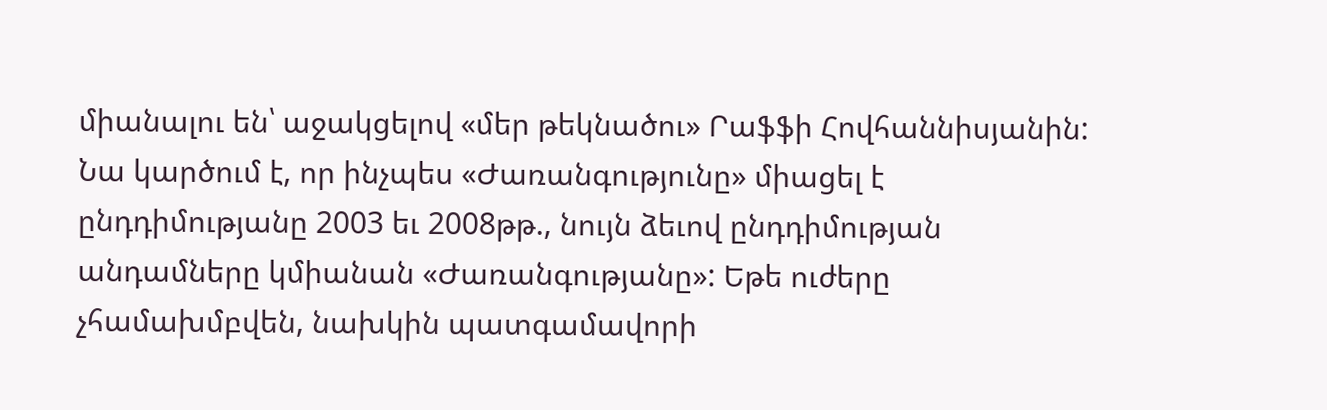միանալու են՝ աջակցելով «մեր թեկնածու» Րաֆֆի Հովհաննիսյանին: Նա կարծում է, որ ինչպես «Ժառանգությունը» միացել է ընդդիմությանը 2003 եւ 2008թթ., նույն ձեւով ընդդիմության անդամները կմիանան «Ժառանգությանը»: Եթե ուժերը չհամախմբվեն, նախկին պատգամավորի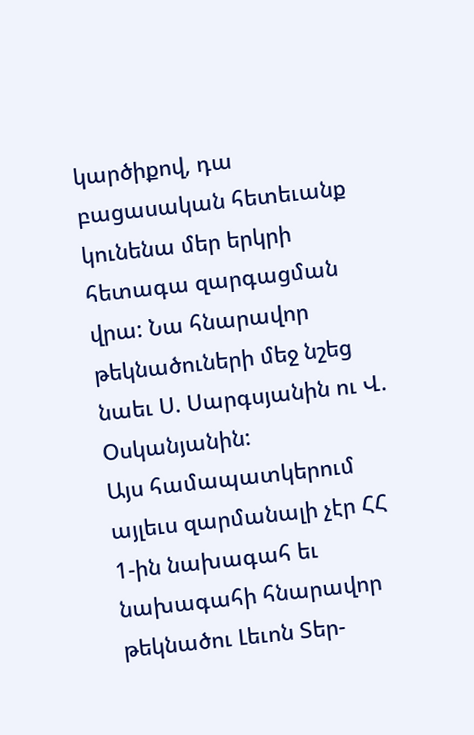կարծիքով, դա բացասական հետեւանք կունենա մեր երկրի հետագա զարգացման վրա: Նա հնարավոր թեկնածուների մեջ նշեց նաեւ Ս. Սարգսյանին ու Վ. Օսկանյանին:
Այս համապատկերում այլեւս զարմանալի չէր ՀՀ 1-ին նախագահ եւ նախագահի հնարավոր թեկնածու Լեւոն Տեր-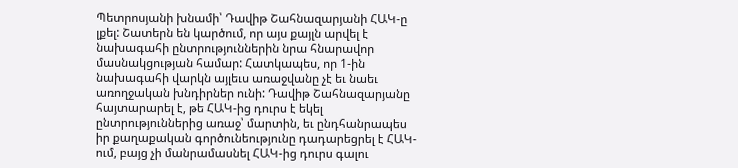Պետրոսյանի խնամի՝ Դավիթ Շահնազարյանի ՀԱԿ-ը լքել: Շատերն են կարծում, որ այս քայլն արվել է նախագահի ընտրություններին նրա հնարավոր մասնակցության համար: Հատկապես, որ 1-ին նախագահի վարկն այլեւս առաջվանը չէ եւ նաեւ առողջական խնդիրներ ունի: Դավիթ Շահնազարյանը հայտարարել է, թե ՀԱԿ-ից դուրս է եկել ընտրություններից առաջ՝ մարտին, եւ ընդհանրապես իր քաղաքական գործունեությունը դադարեցրել է ՀԱԿ-ում, բայց չի մանրամասնել ՀԱԿ-ից դուրս գալու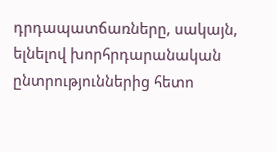դրդապատճառները, սակայն, ելնելով խորհրդարանական ընտրություններից հետո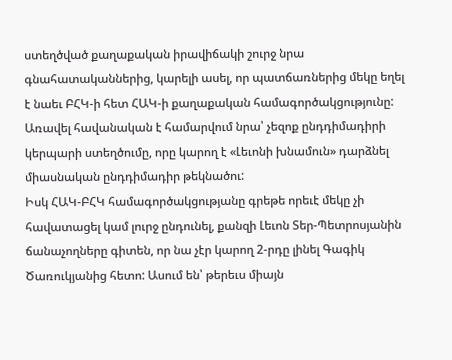ստեղծված քաղաքական իրավիճակի շուրջ նրա գնահատականներից, կարելի ասել, որ պատճառներից մեկը եղել է նաեւ ԲՀԿ-ի հետ ՀԱԿ-ի քաղաքական համագործակցությունը: Առավել հավանական է համարվում նրա՝ չեզոք ընդդիմադիրի կերպարի ստեղծումը, որը կարող է «Լեւոնի խնամուն» դարձնել միասնական ընդդիմադիր թեկնածու:
Իսկ ՀԱԿ-ԲՀԿ համագործակցությանը գրեթե որեւէ մեկը չի հավատացել կամ լուրջ ընդունել, քանզի Լեւոն Տեր-Պետրոսյանին ճանաչողները գիտեն, որ նա չէր կարող 2-րդը լինել Գագիկ Ծառուկյանից հետո: Ասում են՝ թերեւս միայն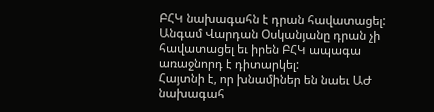ԲՀԿ նախագահն է դրան հավատացել: Անգամ Վարդան Օսկանյանը դրան չի հավատացել եւ իրեն ԲՀԿ ապագա առաջնորդ է դիտարկել:
Հայտնի է, որ խնամիներ են նաեւ ԱԺ նախագահ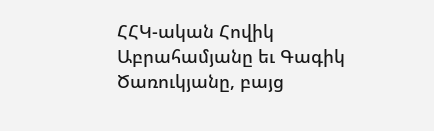ՀՀԿ-ական Հովիկ Աբրահամյանը եւ Գագիկ Ծառուկյանը, բայց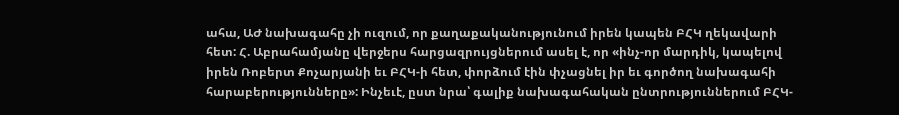ահա, ԱԺ նախագահը չի ուզում, որ քաղաքականությունում իրեն կապեն ԲՀԿ ղեկավարի հետ: Հ. Աբրահամյանը վերջերս հարցազրույցներում ասել է, որ «ինչ-որ մարդիկ, կապելով իրեն Ռոբերտ Քոչարյանի եւ ԲՀԿ-ի հետ, փորձում էին փչացնել իր եւ գործող նախագահի հարաբերությունները»: Ինչեւէ, ըստ նրա՝ գալիք նախագահական ընտրություններում ԲՀԿ-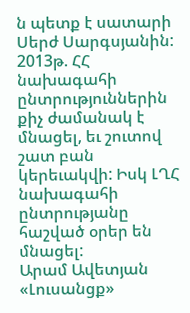ն պետք է սատարի Սերժ Սարգսյանին:
2013թ. ՀՀ նախագահի ընտրություններին քիչ ժամանակ է մնացել, եւ շուտով շատ բան կերեւակվի: Իսկ ԼՂՀ նախագահի ընտրությանը հաշված օրեր են մնացել:
Արամ Ավետյան
«Լուսանցք»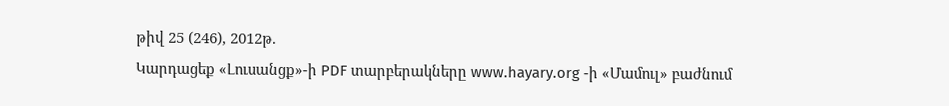թիվ 25 (246), 2012թ.
Կարդացեք «Լուսանցք»-ի PDF տարբերակները www.hayary.org -ի «Մամուլ» բաժնում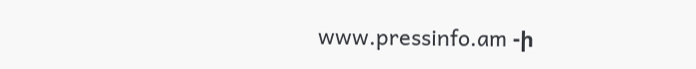www.pressinfo.am -ի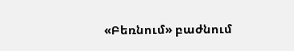«Բեռնում» բաժնում